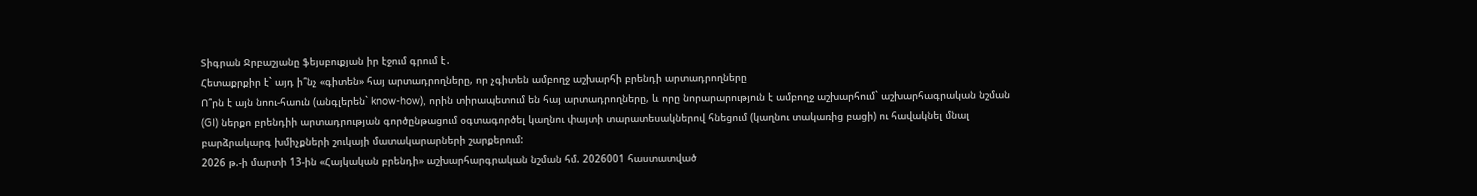Տիգրան Ջրբաշյանը ֆեյսբուքյան իր էջում գրում է․
Հետաքրքիր է` այդ ի՞նչ «գիտեն» հայ արտադրողները, որ չգիտեն ամբողջ աշխարհի բրենդի արտադրողները
Ո՞րն է այն նոու-հաուն (անգլերեն` know-how), որին տիրապետում են հայ արտադրողները, և որը նորարարություն է ամբողջ աշխարհում` աշխարհագրական նշման (GI) ներքո բրենդիի արտադրության գործընթացում օգտագործել կաղնու փայտի տարատեսակներով հնեցում (կաղնու տակառից բացի) ու հավակնել մնալ բարձրակարգ խմիչքների շուկայի մատակարարների շարքերում:
2026 թ.-ի մարտի 13-ին «Հայկական բրենդի» աշխարհարգրական նշման հմ. 2026001 հաստատված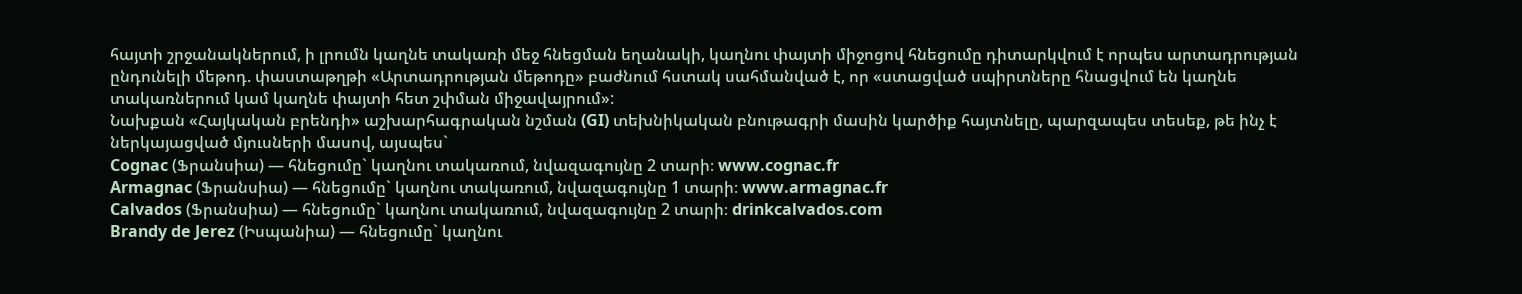հայտի շրջանակներում, ի լրումն կաղնե տակառի մեջ հնեցման եղանակի, կաղնու փայտի միջոցով հնեցումը դիտարկվում է որպես արտադրության ընդունելի մեթոդ. փաստաթղթի «Արտադրության մեթոդը» բաժնում հստակ սահմանված է, որ «ստացված սպիրտները հնացվում են կաղնե տակառներում կամ կաղնե փայտի հետ շփման միջավայրում»:
Նախքան «Հայկական բրենդի» աշխարհագրական նշման (GI) տեխնիկական բնութագրի մասին կարծիք հայտնելը, պարզապես տեսեք, թե ինչ է ներկայացված մյուսների մասով, այսպես`
Cognac (Ֆրանսիա) — հնեցումը` կաղնու տակառում, նվազագույնը 2 տարի։ www.cognac.fr
Armagnac (Ֆրանսիա) — հնեցումը` կաղնու տակառում, նվազագույնը 1 տարի։ www.armagnac.fr
Calvados (Ֆրանսիա) — հնեցումը` կաղնու տակառում, նվազագույնը 2 տարի։ drinkcalvados.com
Brandy de Jerez (Իսպանիա) — հնեցումը` կաղնու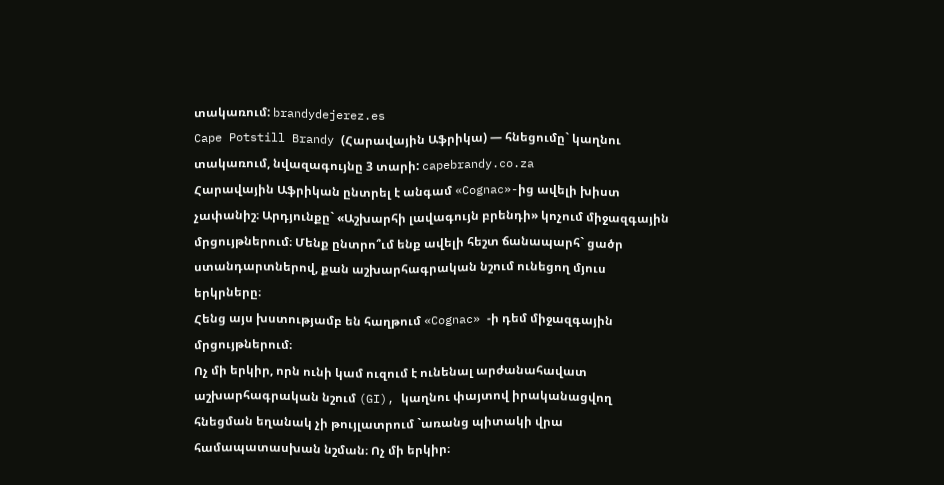տակառում: brandydejerez.es
Cape Potstill Brandy (Հարավային Աֆրիկա) — հնեցումը` կաղնու տակառում, նվազագույնը 3 տարի: capebrandy.co.za
Հարավային Աֆրիկան ընտրել է անգամ «Cognac»-ից ավելի խիստ չափանիշ։ Արդյունքը` «Աշխարհի լավագույն բրենդի» կոչում միջազգային մրցույթներում։ Մենք ընտրո՞ւմ ենք ավելի հեշտ ճանապարհ` ցածր ստանդարտներով, քան աշխարհագրական նշում ունեցող մյուս երկրները։
Հենց այս խստությամբ են հաղթում «Cognac» -ի դեմ միջազգային մրցույթներում։
Ոչ մի երկիր, որն ունի կամ ուզում է ունենալ արժանահավատ աշխարհագրական նշում (GI), կաղնու փայտով իրականացվող հնեցման եղանակ չի թույլատրում `առանց պիտակի վրա համապատասխան նշման։ Ոչ մի երկիր։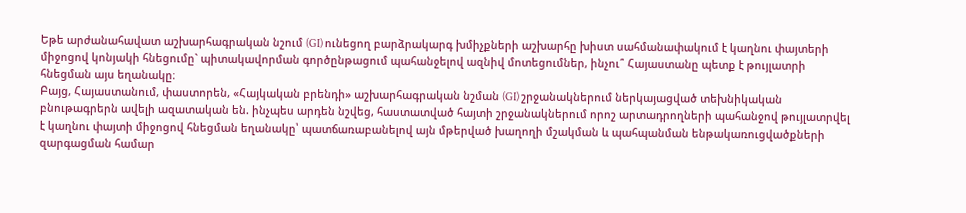Եթե արժանահավատ աշխարհագրական նշում (GI) ունեցող բարձրակարգ խմիչքների աշխարհը խիստ սահմանափակում է կաղնու փայտերի միջոցով կոնյակի հնեցումը` պիտակավորման գործընթացում պահանջելով ազնիվ մոտեցումներ, ինչու՞ Հայաստանը պետք է թույլատրի հնեցման այս եղանակը։
Բայց, Հայաստանում, փաստորեն, «Հայկական բրենդի» աշխարհագրական նշման (GI) շրջանակներում ներկայացված տեխնիկական բնութագրերն ավելի ազատական են. ինչպես արդեն նշվեց, հաստատված հայտի շրջանակներում որոշ արտադրողների պահանջով թույլատրվել է կաղնու փայտի միջոցով հնեցման եղանակը՝ պատճառաբանելով այն մթերված խաղողի մշակման և պահպանման ենթակառուցվածքների զարգացման համար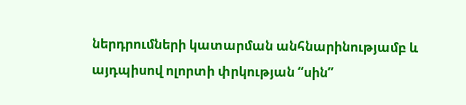ներդրումների կատարման անհնարինությամբ և այդպիսով ոլորտի փրկության “սին”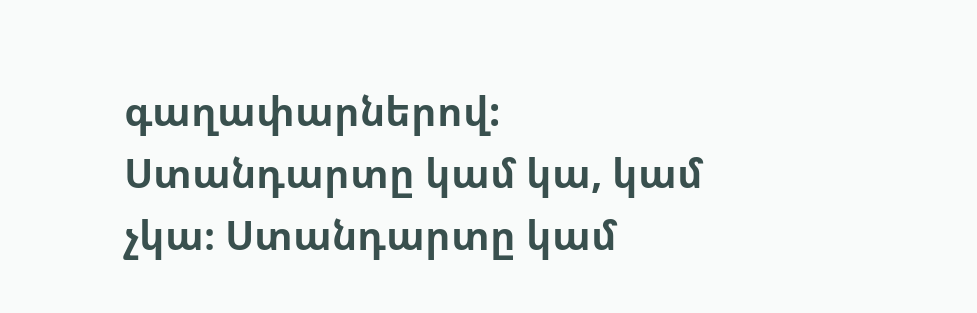գաղափարներով:
Ստանդարտը կամ կա, կամ չկա։ Ստանդարտը կամ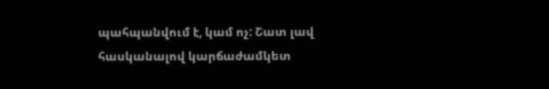պահպանվում է, կամ ոչ: Շատ լավ հասկանալով կարճաժամկետ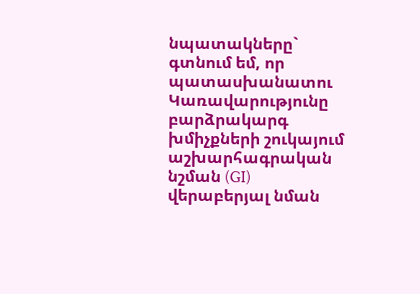նպատակները` գտնում եմ, որ պատասխանատու Կառավարությունը բարձրակարգ խմիչքների շուկայում աշխարհագրական նշման (GI) վերաբերյալ նման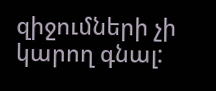զիջումների չի կարող գնալ: